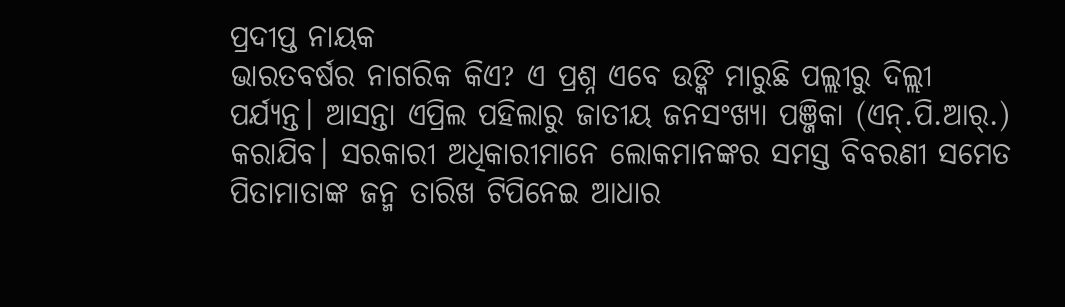ପ୍ରଦୀପ୍ତ ନାୟକ
ଭାରତବର୍ଷର ନାଗରିକ କିଏ? ଏ ପ୍ରଶ୍ନ ଏବେ ଉଙ୍କି ମାରୁଛି ପଲ୍ଲୀରୁ ଦିଲ୍ଲୀ ପର୍ଯ୍ୟନ୍ତ। ଆସନ୍ତା ଏପ୍ରିଲ ପହିଲାରୁ ଜାତୀୟ ଜନସଂଖ୍ୟା ପଞ୍ଜିକା (ଏନ୍.ପି.ଆର୍.) କରାଯିବ। ସରକାରୀ ଅଧିକାରୀମାନେ ଲୋକମାନଙ୍କର ସମସ୍ତ ବିବରଣୀ ସମେତ ପିତାମାତାଙ୍କ ଜନ୍ମ ତାରିଖ ଟିପିନେଇ ଆଧାର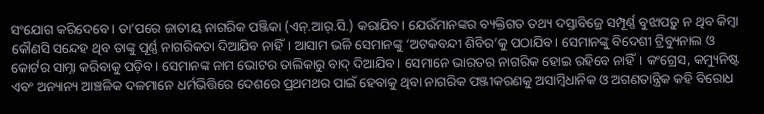ସଂଯୋଗ କରିଦେବେ। ତା’ପରେ ଜାତୀୟ ନାଗରିକ ପଞ୍ଜିକା (ଏନ୍.ଆର୍.ସି.) କରାଯିବ। ଯେଉଁମାନଙ୍କର ବ୍ୟକ୍ତିଗତ ତଥ୍ୟ ଦସ୍ତାବିଜ୍ରେ ସମ୍ପୂର୍ଣ୍ଣ ବୁଝାପଡ଼ୁ ନ ଥିବ କିମ୍ବା କୌଣସି ସନ୍ଦେହ ଥିବ ତାଙ୍କୁ ପୂର୍ଣ୍ଣ ନାଗରିକତା ଦିଆଯିବ ନାହିଁ। ଆସାମ ଭଳି ସେମାନଙ୍କୁ ‘ଅଟକବନ୍ଦୀ ଶିବିର’କୁ ପଠାଯିବ। ସେମାନଙ୍କୁ ବିଦେଶୀ ଟ୍ରିବ୍ୟୁନାଲ ଓ କୋର୍ଟର ସାମ୍ନା କରିବାକୁ ପଡ଼ିବ। ସେମାନଙ୍କ ନାମ ଭୋଟର ତାଲିକାରୁ ବାଦ୍ ଦିଆଯିବ। ସେମାନେ ଭାରତର ନାଗରିକ ହୋଇ ରହିବେ ନାହିଁ। କଂଗ୍ରେସ, କମ୍ୟୁନିଷ୍ଟ ଏବଂ ଅନ୍ୟାନ୍ୟ ଆଞ୍ଚଳିକ ଦଳମାନେ ଧର୍ମଭିତ୍ତିରେ ଦେଶରେ ପ୍ରଥମଥର ପାଇଁ ହେବାକୁ ଥିବା ନାଗରିକ ପଞ୍ଜୀକରଣକୁ ଅସାମ୍ବିଧାନିକ ଓ ଅଗଣତାନ୍ତ୍ରିକ କହି ବିରୋଧ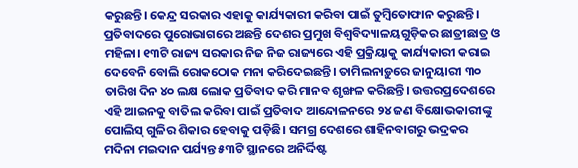କରୁଛନ୍ତି। କେନ୍ଦ୍ର ସରକାର ଏହାକୁ କାର୍ଯ୍ୟକାରୀ କରିବା ପାଇଁ ତୁମ୍ବିତୋଫାନ କରୁଛନ୍ତି। ପ୍ରତିବାଦରେ ପୁରୋଭାଗରେ ଅଛନ୍ତି ଦେଶର ପ୍ରମୁଖ ବିଶ୍ୱବିଦ୍ୟାଳୟଗୁଡ଼ିକର ଛାତ୍ରୀଛାତ୍ର ଓ ମହିଳା। ୧୩ଟି ରାଜ୍ୟ ସରକାର ନିଜ ନିଜ ରାଜ୍ୟରେ ଏହି ପ୍ରକ୍ରିୟାକୁ କାର୍ଯ୍ୟକାରୀ କରାଇ ଦେବେନି ବୋଲି ରୋକଠୋକ ମନା କରିଦେଇଛନ୍ତି। ତାମିଲନାଡ଼ୁରେ ଜାନୁୟାରୀ ୩୦ ତାରିଖ ଦିନ ୪୦ ଲକ୍ଷ ଲୋକ ପ୍ରତିବାଦ କରି ମାନବ ଶୃଙ୍ଖଳ କରିଛନ୍ତି। ଉତ୍ତରପ୍ରଦେଶରେ ଏହି ଆଇନକୁ ବାତିଲ କରିବା ପାଇଁ ପ୍ରତିବାଦ ଆନ୍ଦୋଳନରେ ୨୪ ଜଣ ବିକ୍ଷୋଭକାରୀଙ୍କୁ ପୋଲିସ୍ ଗୁଳିର ଶିକାର ହେବାକୁ ପଡ଼ିଛି। ସମଗ୍ର ଦେଶରେ ଶାହିନବାଗରୁ ଭଦ୍ରକର ମଦିନା ମଇଦାନ ପର୍ଯ୍ୟନ୍ତ ୫୩ଟି ସ୍ଥାନରେ ଅନିର୍ଦ୍ଦିଷ୍ଟ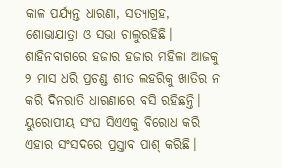କାଳ ପର୍ଯ୍ୟନ୍ତ ଧାରଣା, ସତ୍ୟାଗ୍ରହ, ଶୋଭାଯାତ୍ରା ଓ ସଭା ଚାଲୁରହିଛି। ଶାହିନବାଗରେ ହଜାର ହଜାର ମହିଳା ଆଜକୁ ୨ ମାସ ଧରି ପ୍ରଚଣ୍ଡ ଶୀତ ଲହରିକୁ ଖାତିର ନ କରି ଦିନରାତି ଧାରଣାରେ ବସି ରହିଛନ୍ତି। ୟୁରୋପୀୟ ସଂଘ ସିଏଏକୁ ବିରୋଧ କରି ଏହାର ସଂସଦରେ ପ୍ରସ୍ତାବ ପାଶ୍ କରିଛି।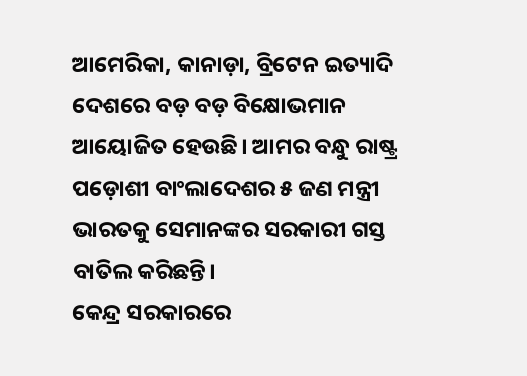ଆମେରିକା, କାନାଡ଼ା, ବ୍ରିଟେନ ଇତ୍ୟାଦି ଦେଶରେ ବଡ଼ ବଡ଼ ବିକ୍ଷୋଭମାନ ଆୟୋଜିତ ହେଉଛି। ଆମର ବନ୍ଧୁ ରାଷ୍ଟ୍ର ପଡ଼ୋଶୀ ବାଂଲାଦେଶର ୫ ଜଣ ମନ୍ତ୍ରୀ ଭାରତକୁ ସେମାନଙ୍କର ସରକାରୀ ଗସ୍ତ ବାତିଲ କରିଛନ୍ତି।
କେନ୍ଦ୍ର ସରକାରରେ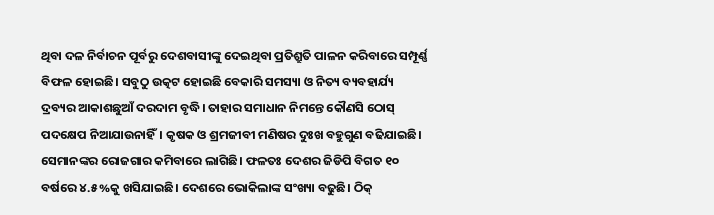ଥିବା ଦଳ ନିର୍ବାଚନ ପୂର୍ବରୁ ଦେଶବାସୀଙ୍କୁ ଦେଇଥିବା ପ୍ରତିଶ୍ରୁତି ପାଳନ କରିବାରେ ସମ୍ପୂର୍ଣ୍ଣ ବିଫଳ ହୋଇଛି। ସବୁଠୁ ଉତ୍କଟ ହୋଇଛି ବେକାରି ସମସ୍ୟା ଓ ନିତ୍ୟ ବ୍ୟବହାର୍ଯ୍ୟ ଦ୍ରବ୍ୟର ଆକାଶଛୁଆଁ ଦରଦାମ ବୃଦ୍ଧି। ତାହାର ସମାଧାନ ନିମନ୍ତେ କୌଣସି ଠୋସ୍ ପଦକ୍ଷେପ ନିଆଯାଉନାହିଁ। କୃଷକ ଓ ଶ୍ରମଜୀବୀ ମଣିଷର ଦୁଃଖ ବହୁଗୁଣ ବଢିଯାଇଛି। ସେମାନଙ୍କର ରୋଜଗାର କମିବାରେ ଲାଗିଛି। ଫଳତଃ ଦେଶର ଜିଡିପି ବିଗତ ୧୦ ବର୍ଷରେ ୪.୫%କୁ ଖସିଯାଇଛି। ଦେଶରେ ଭୋକିଲାଙ୍କ ସଂଖ୍ୟା ବଢୁଛି। ଠିକ୍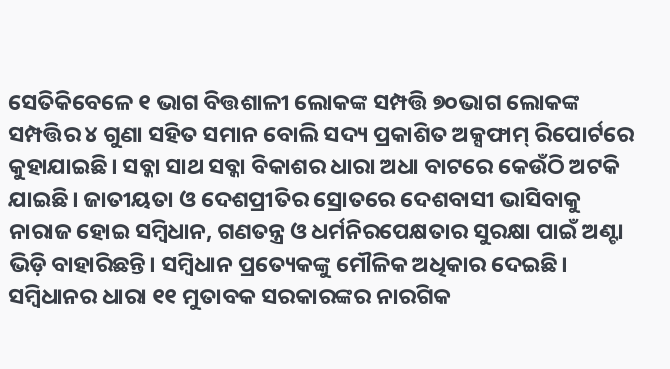ସେତିକିବେଳେ ୧ ଭାଗ ବିତ୍ତଶାଳୀ ଲୋକଙ୍କ ସମ୍ପତ୍ତି ୭୦ଭାଗ ଲୋକଙ୍କ ସମ୍ପତ୍ତିର ୪ ଗୁଣା ସହିତ ସମାନ ବୋଲି ସଦ୍ୟ ପ୍ରକାଶିତ ଅକ୍ସଫାମ୍ ରିପୋର୍ଟରେ କୁହାଯାଇଛି। ସବ୍କା ସାଥ ସବ୍କା ବିକାଶର ଧାରା ଅଧା ବାଟରେ କେଉଁଠି ଅଟକି ଯାଇଛି। ଜାତୀୟତା ଓ ଦେଶପ୍ରୀତିର ସ୍ରୋତରେ ଦେଶବାସୀ ଭାସିବାକୁ ନାରାଜ ହୋଇ ସମ୍ବିଧାନ, ଗଣତନ୍ତ୍ର ଓ ଧର୍ମନିରପେକ୍ଷତାର ସୁରକ୍ଷା ପାଇଁ ଅଣ୍ଟା ଭିଡ଼ି ବାହାରିଛନ୍ତି। ସମ୍ବିଧାନ ପ୍ରତ୍ୟେକଙ୍କୁ ମୌଳିକ ଅଧିକାର ଦେଇଛି। ସମ୍ବିଧାନର ଧାରା ୧୧ ମୁତାବକ ସରକାରଙ୍କର ନାରଗିକ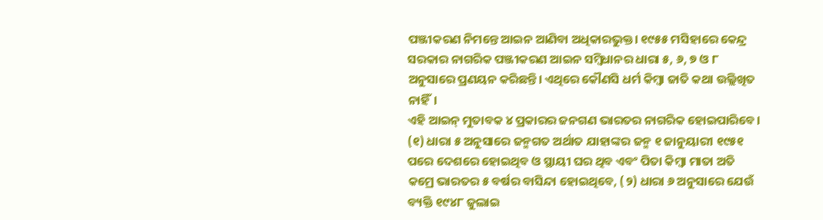ପଞ୍ଜୀକରଣ ନିମନ୍ତେ ଆଇନ ଆଣିବା ଅଧିକାରଭୁକ୍ତ। ୧୯୫୫ ମସିହାରେ କେନ୍ଦ୍ର ସରକାର ନାଗରିକ ପଞ୍ଜୀକରଣ ଆଇନ ସମ୍ବିଧାନର ଧାରା ୫, ୬, ୭ ଓ ୮ ଅନୁସାରେ ପ୍ରଣୟନ କରିଛନ୍ତି। ଏଥିରେ କୌଣସି ଧର୍ମ କିମ୍ବା ଜାତି କଥା ଉଲ୍ଲିଖିତ ନାହିଁ।
ଏହି ଆଇନ୍ ମୁତାବକ ୪ ପ୍ରକାରର ଜନଗଣ ଭାରତର ନାଗରିକ ହୋଇପାରିବେ। (୧) ଧାରା ୫ ଅନୁସାରେ ଜନ୍ମଗତ ଅର୍ଥାତ ଯାହାଙ୍କର ଜନ୍ମ ୧ ଜାନୁୟାରୀ ୧୯୫୧ ପରେ ଦେଶରେ ହୋଇଥିବ ଓ ସ୍ଥାୟୀ ଘର ଥିବ ଏବଂ ପିତା କିମ୍ବା ମାତା ଅତି କମ୍ରେ ଭାରତର ୫ ବର୍ଷର ବାସିନ୍ଦା ହୋଇଥିବେ, (୨) ଧାରା ୬ ଅନୁସାରେ ଯେଉଁ ବ୍ୟକ୍ତି ୧୯୪୮ ଜୁଲାଇ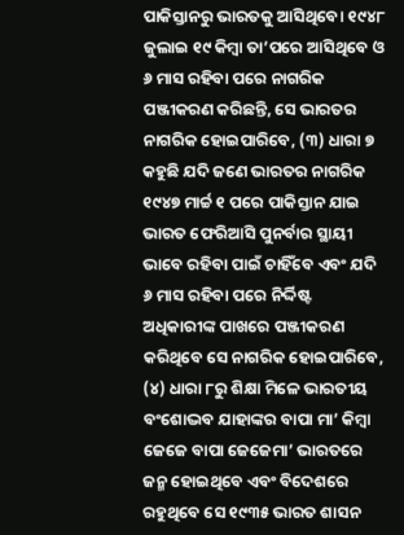ପାକିସ୍ତାନରୁ ଭାରତକୁ ଆସିଥିବେ। ୧୯୪୮ ଜୁଲାଇ ୧୯ କିମ୍ବା ତା’ପରେ ଆସିଥିବେ ଓ ୬ ମାସ ରହିବା ପରେ ନାଗରିକ ପଞ୍ଜୀକରଣ କରିଛନ୍ତି, ସେ ଭାରତର ନାଗରିକ ହୋଇପାରିବେ, (୩) ଧାରା ୭ କହୁଛି ଯଦି ଜଣେ ଭାରତର ନାଗରିକ ୧୯୪୭ ମାର୍ଚ୍ଚ ୧ ପରେ ପାକିସ୍ତାନ ଯାଇ ଭାରତ ଫେରିଆସି ପୁନର୍ବାର ସ୍ଥାୟୀ ଭାବେ ରହିବା ପାଇଁ ଚାହିଁବେ ଏବଂ ଯଦି ୬ ମାସ ରହିବା ପରେ ନିର୍ଦ୍ଦିଷ୍ଟ ଅଧିକାରୀଙ୍କ ପାଖରେ ପଞ୍ଜୀକରଣ କରିଥିବେ ସେ ନାଗରିକ ହୋଇପାରିବେ, (୪) ଧାରା ୮ରୁ ଶିକ୍ଷା ମିଳେ ଭାରତୀୟ ବଂଶୋଦ୍ଭବ ଯାହାଙ୍କର ବାପା ମା’ କିମ୍ବା ଜେଜେ ବାପା ଜେଜେମା’ ଭାରତରେ ଜନ୍ମ ହୋଇଥିବେ ଏବଂ ବିଦେଶରେ ରହୁଥିବେ ସେ ୧୯୩୫ ଭାରତ ଶାସନ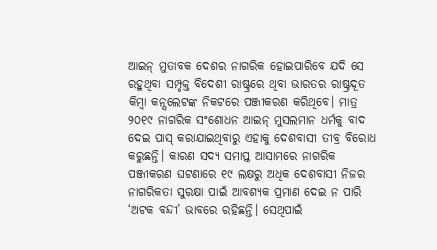ଆଇନ୍ ମୁତାବକ ଦେଶର ନାଗରିକ ହୋଇପାରିବେ ଯଦି ସେ ରହୁଥିବା ସମ୍ପୃକ୍ତ ବିଦେଶୀ ରାଷ୍ଟ୍ରରେ ଥିବା ଭାରତର ରାଷ୍ଟ୍ରଦୂତ କିମ୍ବା କନ୍ସଲେଟଙ୍କ ନିକଟରେ ପଞ୍ଜୀକରଣ କରିଥିବେ। ମାତ୍ର ୨୦୧୯ ନାଗରିକ ସଂଶୋଧନ ଆଇନ୍ ମୁସଲମାନ ଧର୍ମକୁ ବାଦ ଦେଇ ପାସ୍ କରାଯାଇଥିବାରୁ ଏହାକୁ ଦେଶବାସୀ ତୀବ୍ର ବିରୋଧ କରୁଛନ୍ତି। କାରଣ ସଦ୍ୟ ସମାପ୍ତ ଆସାମରେ ନାଗରିକ ପଞ୍ଜୀକରଣ ଘଟଣାରେ ୧୯ ଲକ୍ଷରୁ ଅଧିକ ଦେଶବାସୀ ନିଜର ନାଗରିକତା ସୁରକ୍ଷା ପାଇଁ ଆବଶ୍ୟକ ପ୍ରମାଣ ଦେଇ ନ ପାରି ‘ଅଟକ ବନ୍ଦୀ’ ଭାବରେ ରହିଛନ୍ତି। ସେଥିପାଇଁ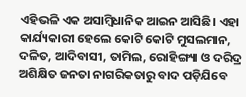ଏହିଭଳି ଏକ ଅସାମ୍ବିଧାନିକ ଆଇନ ଆସିଛି। ଏହା କାର୍ଯ୍ୟକାରୀ ହେଲେ କୋଟି କୋଟି ମୁସଲମାନ, ଦଳିତ, ଆଦିବାସୀ, ତାମିଲ, ରୋହିଙ୍ଗ୍ୟା ଓ ଦରିଦ୍ର ଅଶିକ୍ଷିତ ଜନତା ନାଗରିକତାରୁ ବାଦ ପଡ଼ିଯିବେ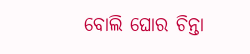ବୋଲି ଘୋର ଚିନ୍ତା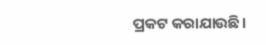ପ୍ରକଟ କରାଯାଉଛି।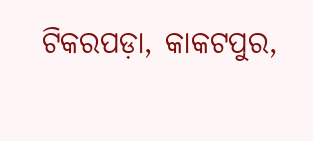ଟିକରପଡ଼ା, କାକଟପୁର,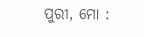ପୁରୀ, ମୋ :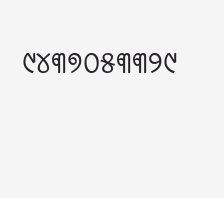୯୪୩୭୦୫୩୩୨୯